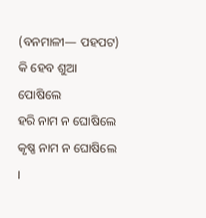(ବନମାଳୀ— ପହପଟ)
କି ହେବ ଶୁଆ ପୋଷିଲେ
ହରି ନାମ ନ ଘୋଷିଲେ କୃଷ୍ଣ ନାମ ନ ଘୋଷିଲେ ।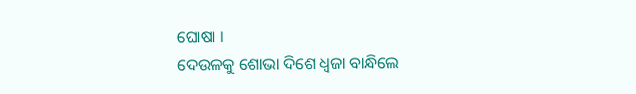ଘୋଷା ।
ଦେଉଳକୁ ଶୋଭା ଦିଶେ ଧ୍ୱଜା ବାନ୍ଧିଲେ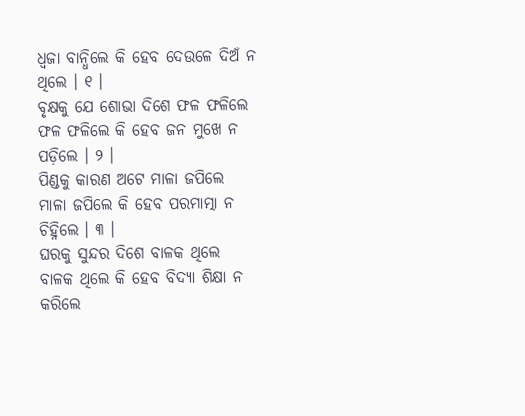ଧ୍ୱଜା ବାନ୍ଧିଲେ କି ହେବ ଦେଉଳେ ଦିଅଁ ନ ଥିଲେ । ୧ ।
ବୃକ୍ଷକୁ ଯେ ଶୋଭା ଦିଶେ ଫଳ ଫଳିଲେ
ଫଳ ଫଳିଲେ କି ହେବ ଜନ ମୁଖେ ନ ପଡ଼ିଲେ । ୨ ।
ପିଣ୍ଡକୁ କାରଣ ଅଟେ ମାଳା ଜପିଲେ
ମାଳା ଜପିଲେ କି ହେବ ପରମାତ୍ମା ନ ଚିହ୍ନିଲେ । ୩ ।
ଘରକୁ ସୁନ୍ଦର ଦିଶେ ବାଳକ ଥିଲେ
ବାଳକ ଥିଲେ କି ହେବ ବିଦ୍ୟା ଶିକ୍ଷା ନ କରିଲେ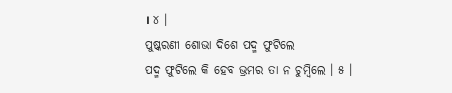। ୪ ।
ପୁଷ୍କରଣୀ ଶୋଭା ଦିଶେ ପଦ୍ମ ଫୁଟିଲେ
ପଦ୍ମ ଫୁଟିଲେ କି ହେବ ଭ୍ରମର ତା ନ ଚୁମ୍ବିଲେ । ୫ ।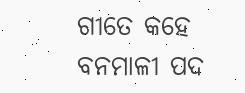ଗୀତେ କହେ ବନମାଳୀ ପଦ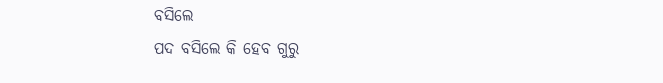ବସିଲେ
ପଦ ବସିଲେ କି ହେବ ଗୁରୁ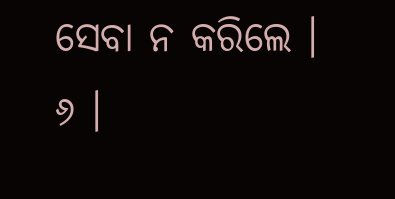ସେବା ନ କରିଲେ । ୬ ।